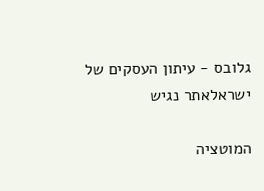גלובס - עיתון העסקים של ישראלאתר נגיש

המוטציה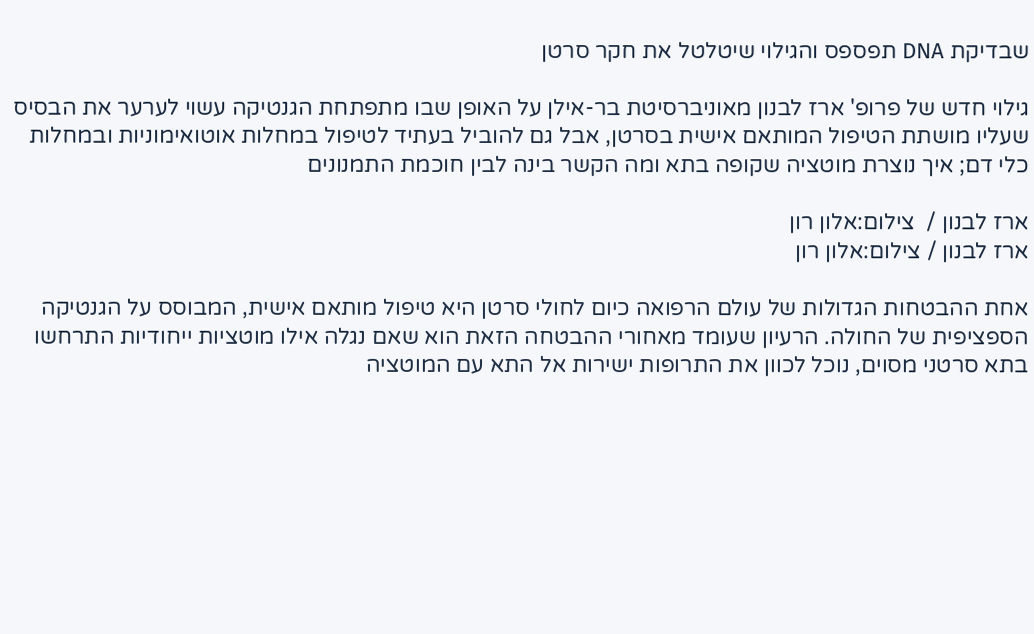שבדיקת DNA תפספס והגילוי שיטלטל את חקר סרטן

גילוי חדש של פרופ' ארז לבנון מאוניברסיטת בר-אילן על האופן שבו מתפתחת הגנטיקה עשוי לערער את הבסיס שעליו מושתת הטיפול המותאם אישית בסרטן, אבל גם להוביל בעתיד לטיפול במחלות אוטואימוניות ובמחלות כלי דם; איך נוצרת מוטציה שקופה בתא ומה הקשר בינה לבין חוכמת התמנונים

ארז לבנון /  צילום:אלון רון
ארז לבנון / צילום:אלון רון

אחת ההבטחות הגדולות של עולם הרפואה כיום לחולי סרטן היא טיפול מותאם אישית, המבוסס על הגנטיקה הספציפית של החולה. הרעיון שעומד מאחורי ההבטחה הזאת הוא שאם נגלה אילו מוטציות ייחודיות התרחשו בתא סרטני מסוים, נוכל לכוון את התרופות ישירות אל התא עם המוטציה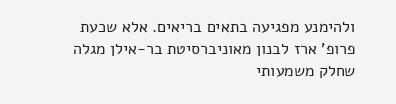ולהימנע מפגיעה בתאים בריאים. אלא שכעת פרופ' ארז לבנון מאוניברסיטת בר-אילן מגלה שחלק משמעותי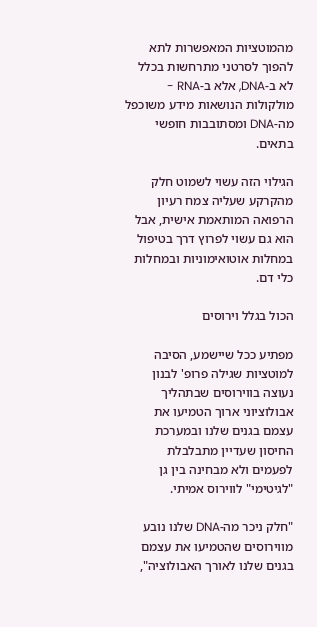מהמוטציות המאפשרות לתא להפוך לסרטני מתרחשות בכלל לא ב-DNA, אלא ב-RNA - מולקולות הנושאות מידע משוכפל מה-DNA ומסתובבות חופשי בתאים.

הגילוי הזה עשוי לשמוט חלק מהקרקע שעליה צמח רעיון הרפואה המותאמת אישית, אבל הוא גם עשוי לפרוץ דרך בטיפול במחלות אוטואימוניות ובמחלות כלי דם.

הכול בגלל וירוסים

מפתיע ככל שיישמע, הסיבה למוטציות שגילה פרופ' לבנון נעוצה בווירוסים שבתהליך אבולוציוני ארוך הטמיעו את עצמם בגנים שלנו ובמערכת החיסון שעדיין מתבלבלת לפעמים ולא מבחינה בין גן "לגיטימי" לווירוס אמיתי.

"חלק ניכר מה-DNA שלנו נובע מווירוסים שהטמיעו את עצמם בגנים שלנו לאורך האבולוציה",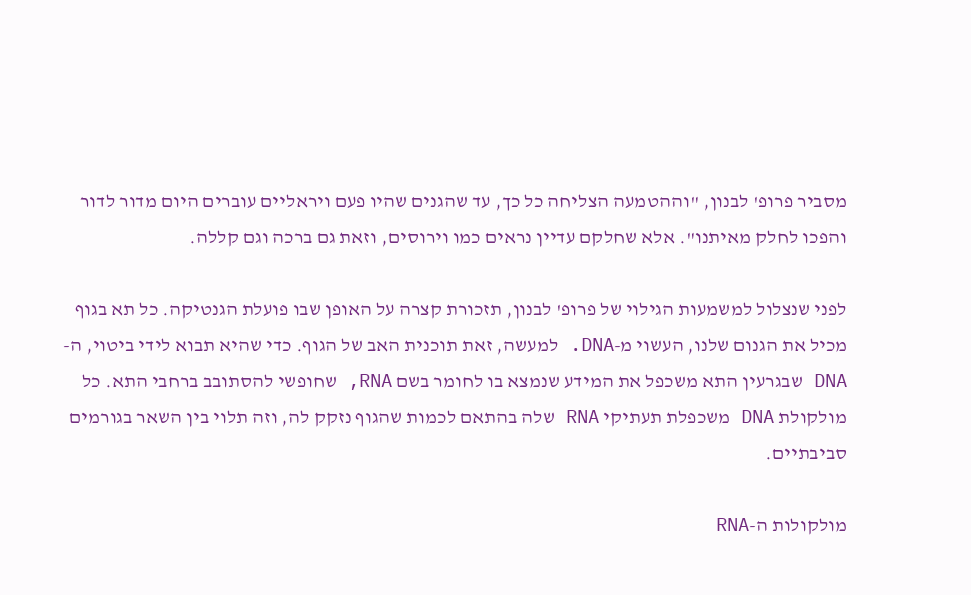מסביר פרופ' לבנון, "וההטמעה הצליחה כל כך, עד שהגנים שהיו פעם ויראליים עוברים היום מדור לדור והפכו לחלק מאיתנו". אלא שחלקם עדיין נראים כמו וירוסים, וזאת גם ברכה וגם קללה.

לפני שנצלול למשמעות הגילוי של פרופ' לבנון, תזכורת קצרה על האופן שבו פועלת הגנטיקה. כל תא בגוף מכיל את הגנום שלנו, העשוי מ-DNA. למעשה, זאת תוכנית האב של הגוף. כדי שהיא תבוא לידי ביטוי, ה-DNA שבגרעין התא משכפל את המידע שנמצא בו לחומר בשם RNA, שחופשי להסתובב ברחבי התא. כל מולקולת DNA משכפלת תעתיקי RNA שלה בהתאם לכמות שהגוף נזקק לה, וזה תלוי בין השאר בגורמים סביבתיים.

מולקולות ה-RNA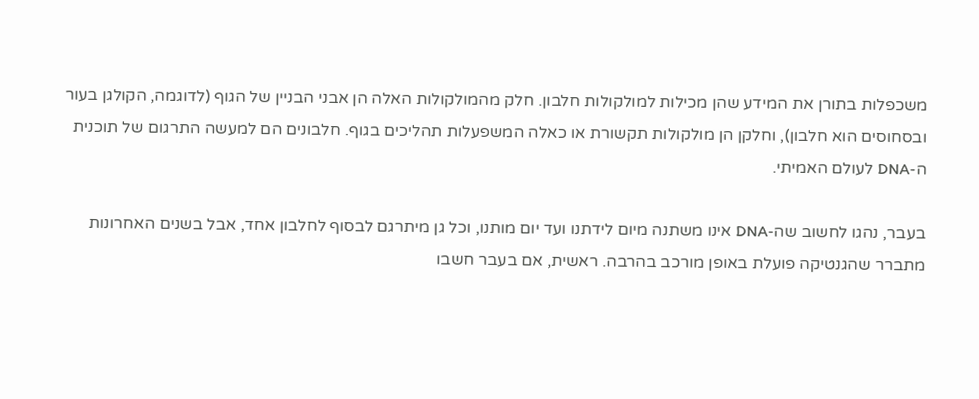משכפלות בתורן את המידע שהן מכילות למולקולות חלבון. חלק מהמולקולות האלה הן אבני הבניין של הגוף (לדוגמה, הקולגן בעור ובסחוסים הוא חלבון), וחלקן הן מולקולות תקשורת או כאלה המשפעלות תהליכים בגוף. חלבונים הם למעשה התרגום של תוכנית ה-DNA לעולם האמיתי.

בעבר, נהגו לחשוב שה-DNA אינו משתנה מיום לידתנו ועד יום מותנו, וכל גן מיתרגם לבסוף לחלבון אחד, אבל בשנים האחרונות מתברר שהגנטיקה פועלת באופן מורכב בהרבה. ראשית, אם בעבר חשבו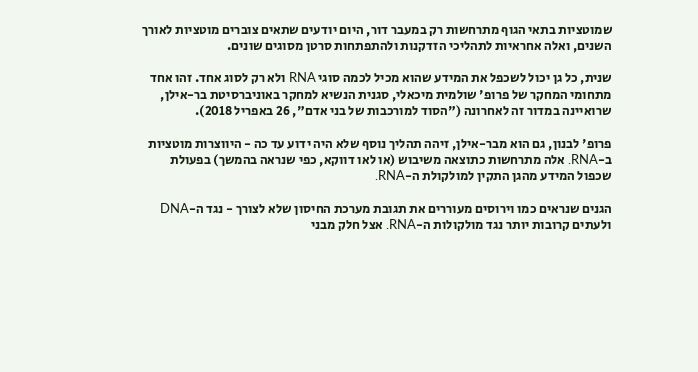שמוטציות בתאי הגוף מתרחשות רק במעבר דור, היום יודעים שתאים צוברים מוטציות לאורך השנים, ואלה אחראיות לתהליכי הזדקנות ולהתפתחות סרטן מסוגים שונים.

שנית, כל גן יכול לשכפל את המידע שהוא מכיל לכמה סוגי RNA ולא רק לסוג אחד. זהו אחד מתחומי המחקר של פרופ' שולמית מיכאלי, סגנית הנשיא למחקר באוניברסיטת בר-אילן, שרואיינה במדור זה לאחרונה ("הסוד למורכבות של בני אדם", 26 באפריל 2018).

פרופ' לבנון, גם הוא מבר-אילן, זיהה תהליך נוסף שלא היה ידוע עד כה - היווצרות מוטציות ב-RNA. אלה מתרחשות כתוצאה משיבוש (או לאו דווקא, כפי שנראה בהמשך) בפעולת שכפול המידע מהגן התקין למולקולת ה-RNA.

הגנים שנראים כמו וירוסים מעוררים את תגובת מערכת החיסון שלא לצורך - נגד ה-DNA ולעתים קרובות יותר נגד מולקולות ה-RNA. אצל חלק מבני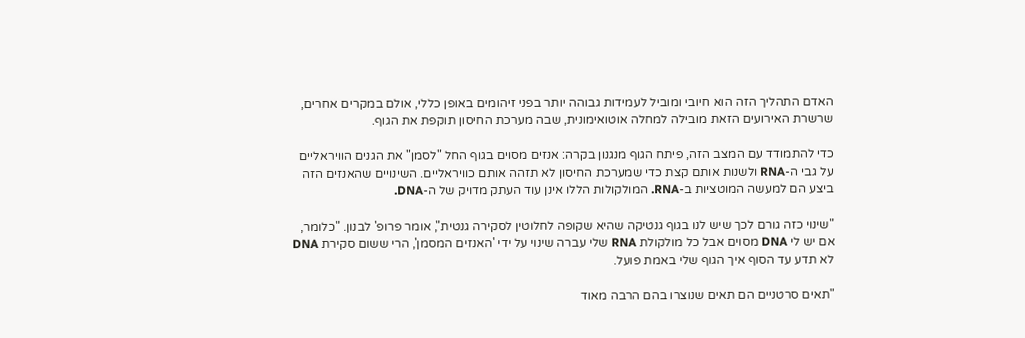האדם התהליך הזה הוא חיובי ומוביל לעמידות גבוהה יותר בפני זיהומים באופן כללי, אולם במקרים אחרים, שרשרת האירועים הזאת מובילה למחלה אוטואימונית, שבה מערכת החיסון תוקפת את הגוף.

כדי להתמודד עם המצב הזה, פיתח הגוף מנגנון בקרה: אנזים מסוים בגוף החל "לסמן" את הגנים הוויראליים על גבי ה-RNA ולשנות אותם קצת כדי שמערכת החיסון לא תזהה אותם כוויראליים. השינויים שהאנזים הזה ביצע הם למעשה המוטציות ב-RNA. המולקולות הללו אינן עוד העתק מדויק של ה-DNA.

"שינוי כזה גורם לכך שיש לנו בגוף גנטיקה שהיא שקופה לחלוטין לסקירה גנטית", אומר פרופ' לבנון. "כלומר, אם יש לי DNA מסוים אבל כל מולקולת RNA שלי עברה שינוי על ידי 'האנזים המסמן', הרי ששום סקירת DNA לא תדע עד הסוף איך הגוף שלי באמת פועל.

"תאים סרטניים הם תאים שנוצרו בהם הרבה מאוד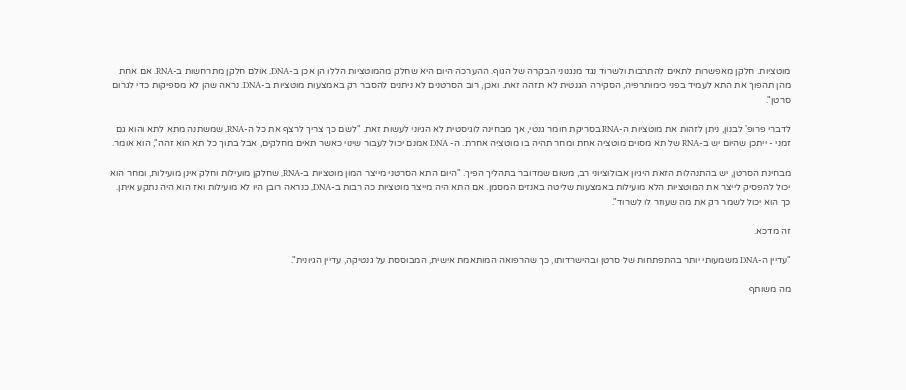מוטציות. חלקן מאפשרות לתאים להתרבות ולשרוד נגד מנגנוני הבקרה של הגוף. ההערכה היום היא שחלק מהמוטציות הללו הן אכן ב-DNA, אולם חלקן מתרחשות ב-RNA. אם אחת מהן תהפוך את התא לעמיד בפני כימותרפיה, הסקירה הגנטית לא תזהה זאת. ואכן, רוב הסרטנים לא ניתנים להסבר רק באמצעות מוטציות ב-DNA. נראה שהן לא מספיקות כדי לגרום סרטן".

לדברי פרופ' לבנון, ניתן לזהות את מוטציות ה-RNA בסריקת חומר גנטי, אך מבחינה לוגיסטית לא הגיוני לעשות זאת. "לשם כך צריך לרצף את כל ה-RNA, שמשתנה מתא לתא והוא גם זמני - ייתכן שהיום יש ב-RNA של תא מסוים מוטציה אחת ומחר תהיה בו מוטציה אחרת. ה- DNA אמנם יכול לעבור שינוי כאשר תאים מחלקים, אבל בתוך כל תא הוא זהה", הוא אומר.

מבחינת הסרטן, יש בהתנהלות הזאת היגיון אבולוציוני רב, משום שמדובר בתהליך הפיך. "היום התא הסרטני מייצר המון מוטציות ב-RNA, שחלקן מועילות וחלק אינן מועילות, ומחר הוא יכול להפסיק לייצר את המוטציות הלא מועילות באמצעות שליטה באנזים המסמן. אם התא היה מייצר מוטציות כה רבות ב-DNA, כנראה רובן היו לא מועילות ואז הוא היה נתקע איתן. כך הוא יכול לשמר רק את מה שעוזר לו לשרוד".

זה מדכא.

"עדיין ה-DNA משמעותי יותר בהתפתחות של סרטן ובהישרדותו, כך שהרפואה המותאמת אישית, המבוססת על גנטיקה, עדיין הגיונית".

מה משותף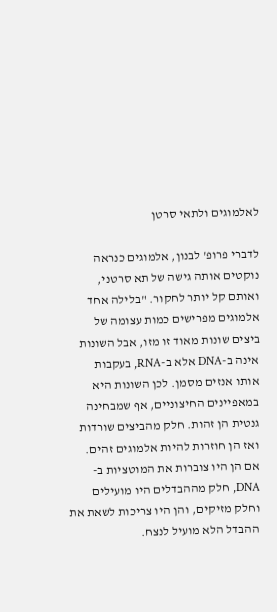לאלמוגים ולתאי סרטן

לדברי פרופ' לבנון, אלמוגים כנראה נוקטים אותה גישה של תא סרטני, ואותם קל יותר לחקור. "בלילה אחד אלמוגים מפרישים כמות עצומה של ביצים שונות מאוד זו מזו, אבל השונות אינה ב-DNA אלא ב-RNA, בעקבות אותו אנזים מסמן. לכן השונות היא במאפיינים החיצוניים, אף שמבחינה גנטית הן זהות. חלק מהביצים שורדות ואז הן חוזרות להיות אלמוגים זהים. אם הן היו צוברות את המוטציות ב-DNA, חלק מההבדלים היו מועילים וחלק מזיקים, והן היו צריכות לשאת את ההבדל הלא מועיל לנצח.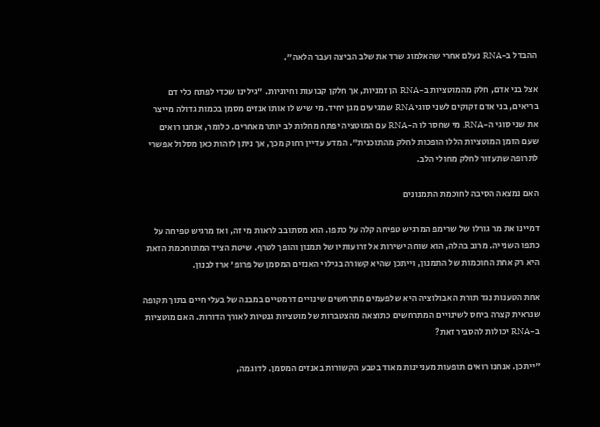ההבדל ב-RNA נעלם אחרי שהאלמוג שרד את שלב הביצה ועבר הלאה".

אצל בני אדם, חלק מהמוטציות ב-RNA הן זמניות, אך חלקן קבועות וחיוניות. "גילינו שכדי לפתח כלי דם בריאים, בני אדם זקוקים לשני סוגי RNA שמגיעים מגן יחיד. מי שיש לו אותו אנזים מסמן בכמות גדולה מייצר את שני סוגי ה-RNA. מי שחסר לו ה-RNA עם המוטציה יפתח מחלות לב יותר מאחרים. כלומר, אנחנו רואים שעם הזמן המוטציות הללו הופכות לחלק מהתוכנית". המדע עדיין רחוק מכך, אך ניתן לזהות כאן מסלול אפשרי לתרופה שתעזור לחלק מחולי הלב.

האם נמצאה הסיבה לחוכמת התמנונים

דמיינו את מר גורלו של שרימפ המרגיש טפיחה קלה על כתפו. הוא מסתובב לראות מי זה, ואז מרגיש טפיחה על כתפו השנייה. מרוב בהלה, הוא שוחה ישירות אל זרועותיו של תמנון והופך לטרף. שיטת הציד המתוחכמת הזאת היא רק אחת החוכמות של התמנון, וייתכן שהיא קשורה בגילוי האנזים המסמן של פרופ' ארז לבנון.

אחת הטענות נגד תורת האבולוציה היא שלפעמים מתרחשים שינויים דרמטיים במבנה של בעלי חיים בתוך תקופה שנראית קצרה ביחס לשינויים המתרחשים כתוצאה מהצטברות של מוטציות גנטיות לאורך הדורות. האם מוטציות ב-RNA יכולות להסביר זאת?

"ייתכן. אנחנו רואים תופעות מעניינות מאוד בטבע הקשורות באנזים המסמן. לדוגמה,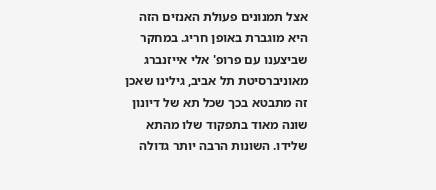אצל תמנונים פעולת האנזים הזה היא מוגברת באופן חריג. במחקר שביצענו עם פרופ' אלי אייזנברג מאוניברסיטת תל אביב, גילינו שאכן זה מתבטא בכך שכל תא של דיונון שונה מאוד בתפקוד שלו מהתא שלידו. השונות הרבה יותר גדולה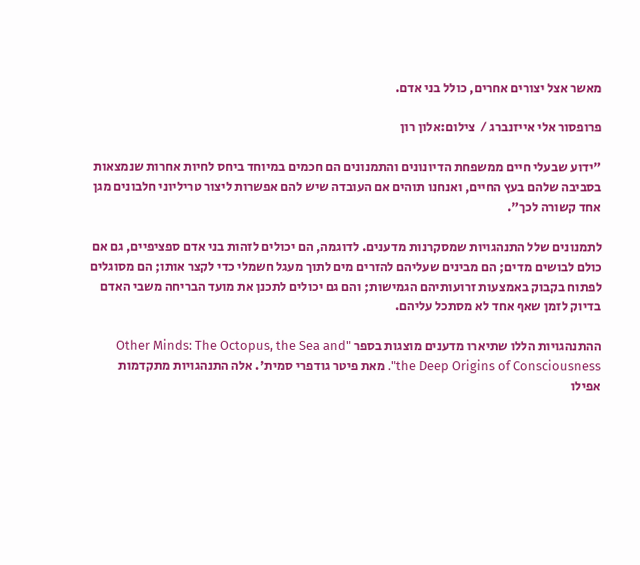מאשר אצל יצורים אחרים, כולל בני אדם.

פרופסור אלי אייזנברג /  צילום:אלון רון

"ידוע שבעלי חיים ממשפחת הדיונונים והתמנונים הם חכמים במיוחד ביחס לחיות אחרות שנמצאות בסביבה שלהם בעץ החיים, ואנחנו תוהים אם העובדה שיש להם אפשרות ליצור טריליוני חלבונים מגן אחד קשורה לכך".

לתמנונים שלל התנהגויות שמסקרנות מדענים. לדוגמה, הם יכולים לזהות בני אדם ספציפיים, גם אם כולם לבושים מדים; הם מבינים שעליהם להזרים מים לתוך מעגל חשמלי כדי לקצר אותו; הם מסוגלים לפתוח בקבוק באמצעות זרועותיהם הגמישות; והם גם יכולים לתכנן את מועד הבריחה משבי האדם בדיוק לזמן שאף אחד לא מסתכל עליהם.

ההתנהגויות הללו שתיארו מדענים מוצגות בספר Other Minds: The Octopus, the Sea and" "the Deep Origins of Consciousness. מאת פיטר גודפרי סמית'. אלה התנהגויות מתקדמות אפילו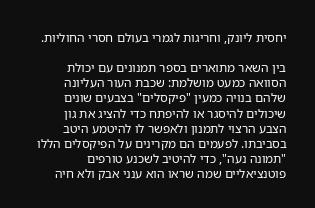יחסית ליונק, וחריגות לגמרי בעולם חסרי החוליות.

בין השאר מתוארים בספר תמנונים עם יכולת הסוואה כמעט מושלמת: שכבת העור העליונה שלהם בנויה כמעין "פיקסלים" בצבעים שונים שיכולים להיסגר או להיפתח כדי להציג את גון הצבע הרצוי לתמנון ולאפשר לו להיטמע היטב בסביבתו. לפעמים הם מקרינים על הפיקסלים הללו "תמונה נעה", כדי להיטיב לשכנע טורפים פוטנציאליים שמה שראו הוא ענני אבק ולא חיה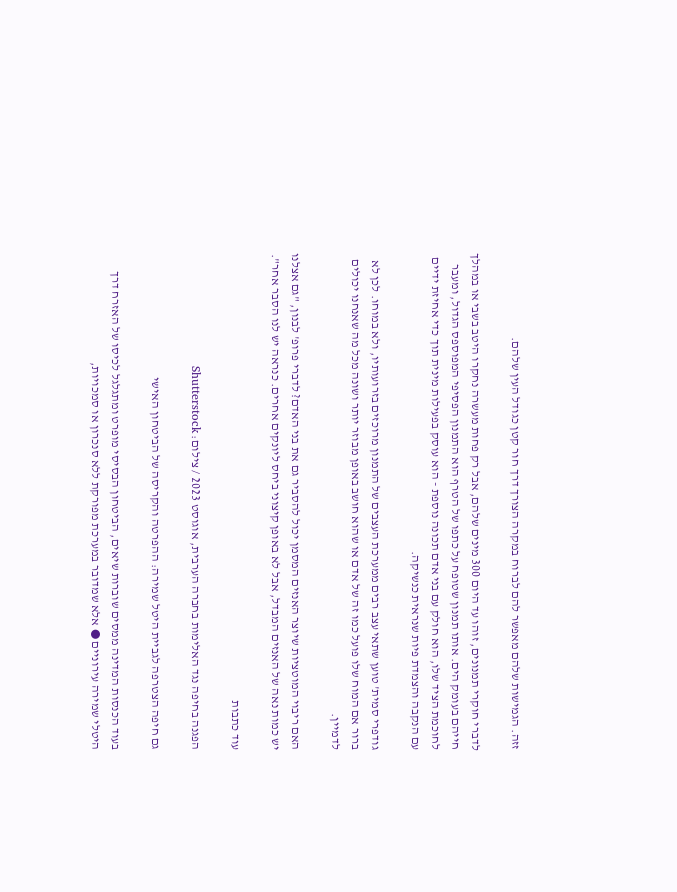זזה. הגמישות שלהם מאפשר להם לברוח במקרה הצורך דרך חור קטן כגודל העין שלהם.

לדברי חוקרי תמנונים, זוהו עד היום 300 מינים שלהם, אבל רק פחות מעשרה נחקרו היטב בשבי או במהלך חייהם בעומק הים. אותו תמנון שטופח על כתפו של הטרף הוא התמנון הפסיפי המפוספס הגדול, ומעבר לחוכמת הציד שלו, הוא חולק עם בני אדם תכונה נוספת - הוא עוסק בפעילות מינית תוך כדי אחיזת ידיים עם הנקבה והצמדת פיות שנראית כנשיקה.

גודפרי סמית' טוען שתאי עצב רבים ממערכת העצבים של התמנון מרוכזים בזרועותיו, ולא במוחו. לכן לא ברור אם המוח שלו פועל כמו זה של אדם או שהוא חושב באופן מבוזר יותר ושונה מכל מה שאנחנו יכולים לדמיין.

האם ריבוי המוטציות שיוצר האנזים המסמן יכול להסביר גם את בני האדם? לדברי פרופ' לבנון, "גם אצלנו יש כמות נאה של האנזים המבדל, אבל לא באופן קיצוני ביחס ליונקים אחרים. כנראה יש לנו הסבר אחר".

עוד כתבות

הפגנה בחיפה נגד האלימות בחברה הערבית, אוגוסט 2023 / צילום: Shutterstock

גם חיפה הצטרפה לגביית היטל שמירה: ההפרטה והקריסה של הביטחון האישי

בעוד הכנסות המדינה ממסים שוברות שיאים, הביטחון הבסיסי מופרט ומתגלגל לכיסו של האזרח דרך היטלי שמירה עירוניים ● אלא שמדובר במערכת מפורקת ללא סנכרון או סמכויות,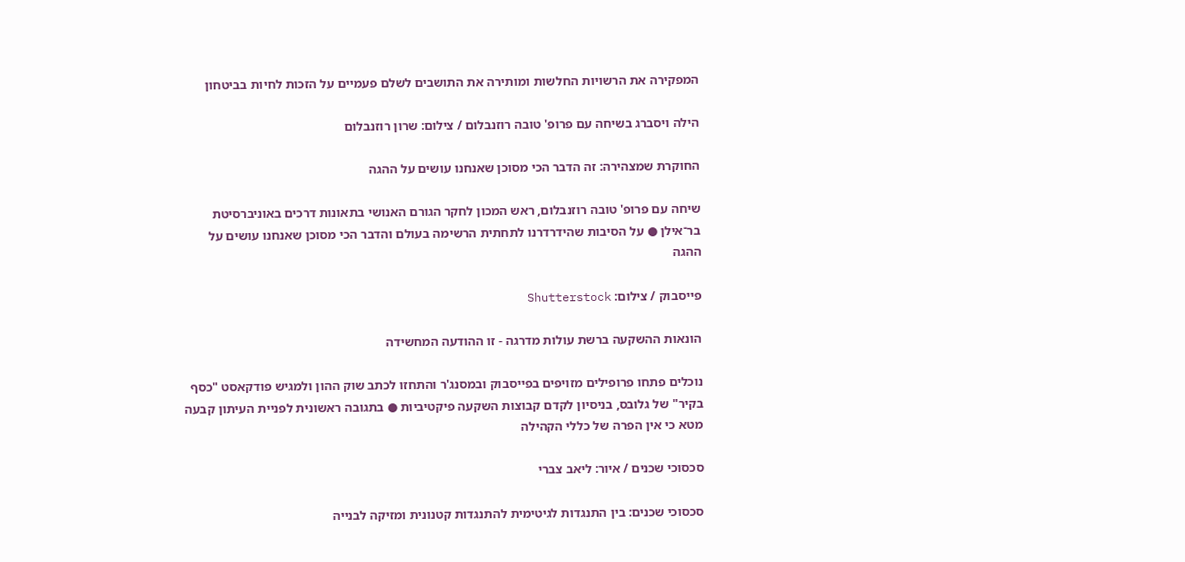המפקירה את הרשויות החלשות ומותירה את התושבים לשלם פעמיים על הזכות לחיות בביטחון

הילה ויסברג בשיחה עם פרופ' טובה רוזנבלום / צילום: שרון רוזנבלום

החוקרת שמצהירה: זה הדבר הכי מסוכן שאנחנו עושים על ההגה

שיחה עם פרופ' טובה רוזנבלום, ראש המכון לחקר הגורם האנושי בתאונות דרכים באוניברסיטת בר־אילן ● על הסיבות שהידרדרנו לתחתית הרשימה בעולם והדבר הכי מסוכן שאנחנו עושים על ההגה

פייסבוק / צילום: Shutterstock

הונאות ההשקעה ברשת עולות מדרגה - זו ההודעה המחשידה

נוכלים פתחו פרופילים מזויפים בפייסבוק ובמסנג'ר והתחזו לכתב שוק ההון ולמגיש פודקאסט "כסף בקיר" של גלובס, בניסיון לקדם קבוצות השקעה פיקטיביות ● בתגובה ראשונית לפניית העיתון קבעה מטא כי אין הפרה של כללי הקהילה

סכסוכי שכנים / איור: ליאב צברי

סכסוכי שכנים: בין התנגדות לגיטימית להתנגדות קטנונית ומזיקה לבנייה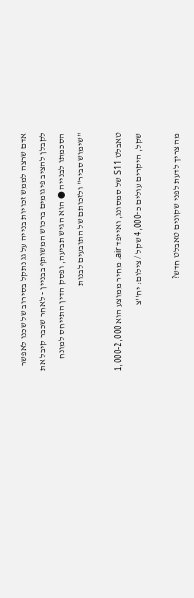אדם שרצה לממש זכויות בנייה על גג נתקל בסירוב של שכנו לאפשר לקבלן להציב פיגומים ברכוש המשותף בבניין - לאחר שכבר קיבל את הסכמתו לבנייה ● הוא הגיש תביעה, ופסק הדין התייחס למונח "שימוש סביר" ולזכותם של התובעים לבנות

טאבלט S11 של סמסונג, ואייפד air. מחיר ממוצע הוא 1,000-2,000 שקל, היקרים עולים כ־4,000 שקל / צילום: יח''צ

מה צריך לדעת לפני שקונים טאבלט חדש?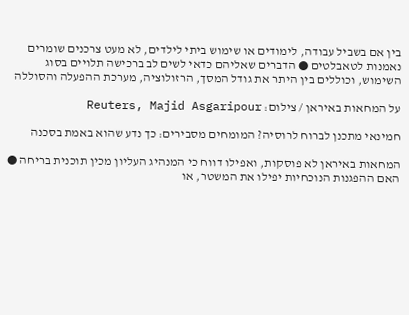בין אם בשביל עבודה, לימודים או שימוש ביתי לילדים, לא מעט צרכנים שומרים נאמנות לטאבלטים ● הדברים שאליהם כדאי לשים לב ברכישה תלויים בסוג השימוש, וכוללים בין היתר את גודל המסך, הרזולוציה, מערכת ההפעלה והסוללה

על המחאות באיראן / צילום: Reuters, Majid Asgaripour

חמינאי מתכנן לברוח לרוסיה? המומחים מסבירים: כך נדע שהוא באמת בסכנה

המחאות באיראן לא פוסקות, ואפילו דווח כי המנהיג העליון מכין תוכנית בריחה ● האם ההפגנות הנוכחיות יפילו את המשטר, או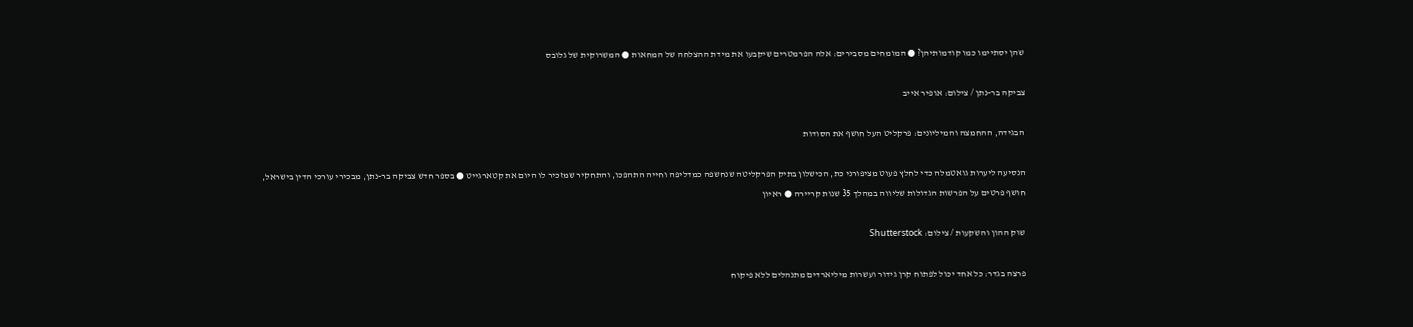שהן יסתיימו כמו קודמותיהן? ● המומחים מסבירים: אלה הפרמטרים שיקבעו את מידת ההצלחה של המחאות ● המשרוקית של גלובס

צביקה בר-נתן / צילום: אופיר אייב

הבגידה, ההחמצה והמיליונים: פרקליט העל חושף את הסודות

הנסיעה ליערות גואטמלה כדי לחלץ פעוט מציפורני כת, הכישלון בתיק הפרקליטה שנחשפה כמדליפה וחייה התהפכו, והתחקיר שמזכיר לו היום את קטארגייט ● בספר חדש צביקה בר-נתן, מבכירי עורכי הדין בישראל, חושף פרטים על הפרשות הגדולות שליווה במהלך 35 שנות קריירה ● ראיון

שוק ההון והשקעות / צילום: Shutterstock

פרצה בגדר: כל אחד יכול לפתוח קרן גידור ועשרות מיליארדים מתנהלים ללא פיקוח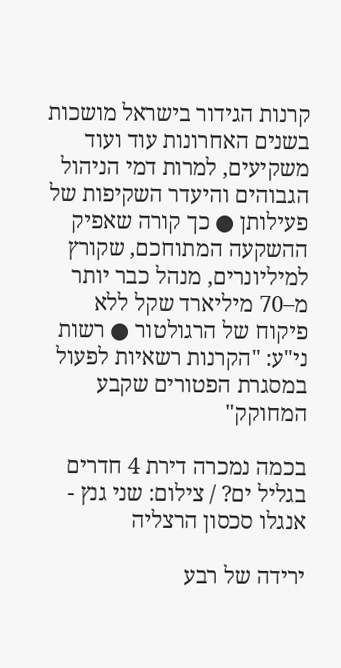קרנות הגידור בישראל מושכות בשנים האחרונות עוד ועוד משקיעים, למרות דמי הניהול הגבוהים והיעדר השקיפות של פעילותן ● כך קורה שאפיק ההשקעה המתוחכם, שקורץ למיליונרים, מנהל כבר יותר מ–70 מיליארד שקל ללא פיקוח של הרגולטור ● רשות ני"ע: "הקרנות רשאיות לפעול במסגרת הפטורים שקבע המחוקק"

בכמה נמכרה דירת 4 חדרים בגליל ים? / צילום: שני גנץ - אנגלו סכסון הרצליה

ירידה של רבע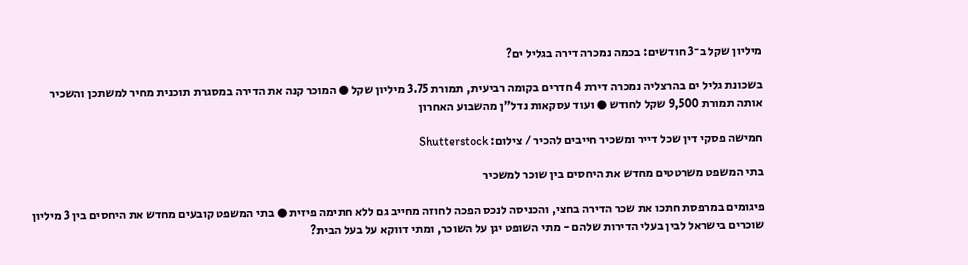מיליון שקל ב־3 חודשים: בכמה נמכרה דירה בגליל ים?

בשכונת גליל ים בהרצליה נמכרה דירת 4 חדרים בקומה רביעית, תמורת 3.75 מיליון שקל ● המוכר קנה את הדירה במסגרת תוכנית מחיר למשתכן והשכיר אותה תמורת 9,500 שקל לחודש ● ועוד עסקאות נדל"ן מהשבוע האחרון

חמישה פסקי דין שכל דייר ומשכיר חייבים להכיר / צילום: Shutterstock

בתי המשפט משרטטים מחדש את היחסים בין שוכר למשכיר

פיגומים במרפסת חתכו את שכר הדירה בחצי, והכניסה לנכס הפכה לחוזה מחייב גם ללא חתימה פיזית ● בתי המשפט קובעים מחדש את היחסים בין 3 מיליון שוכרים בישראל לבין בעלי הדירות שלהם - מתי השופט יגן על השוכר, ומתי דווקא על בעל הבית?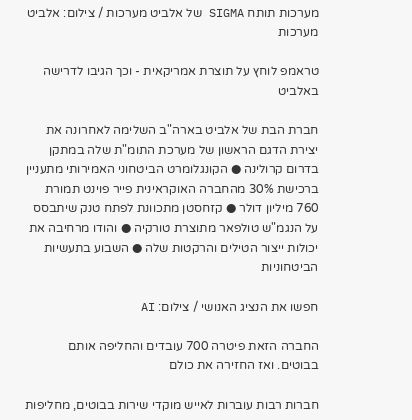מערכות תותח SIGMA של אלביט מערכות / צילום: אלביט מערכות

טראמפ לוחץ על תוצרת אמריקאית - וכך הגיבו לדרישה באלביט

חברת הבת של אלביט בארה"ב השלימה לאחרונה את יצירת הדגם הראשון של מערכת התומ"ת שלה במתקן בדרום קרולינה ● הקונגלומרט הביטחוני האמירותי מתעניין ברכישת 30% מהחברה האוקראינית פייר פוינט תמורת 760 מיליון דולר ● קזחסטן מתכוונת לפתח טנק שיתבסס על הנגמ"ש טולפאר מתוצרת טורקיה ● והודו מרחיבה את יכולות ייצור הטילים והרקטות שלה ● השבוע בתעשיות הביטחוניות

חפשו את הנציג האנושי / צילום: AI

החברה הזאת פיטרה 700 עובדים והחליפה אותם בבוטים. ואז החזירה את כולם

חברות רבות עוברות לאייש מוקדי שירות בבוטים, מחליפות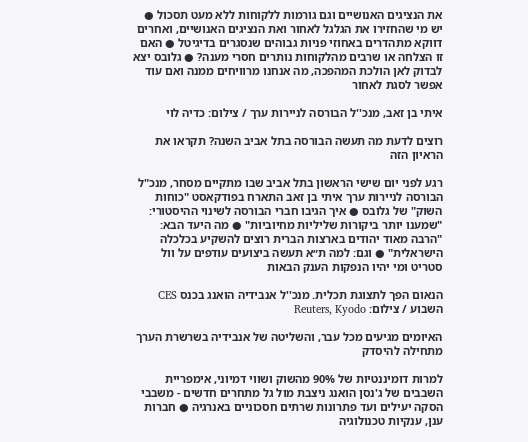את הנציגים האנושיים וגם גורמות ללקוחות ללא מעט תסכול ● יש מי שהחזירו את הגלגל לאחור ואת הנציגים האנושיים, ואחרים דווקא מתהדרים באחוזי פניות גבוהים שנסגרים בדיגיטל ● האם זו הצלחה או שרבים מהלקוחות נותרים חסרי מענה? ● גלובס יצא לבדוק לאן הולכת המהפכה, מה אנחנו מרוויחים ממנה ואם עוד אפשר לסגת לאחור

איתי בן זאב, מנכ''ל הבורסה לניירות ערך / צילום: כדיה לוי

רוצים לדעת מה תעשה הבורסה בתל אביב השנה? תקראו את הראיון הזה

רגע לפני יום שישי הראשון בתל אביב שבו מתקיים מסחר, מנכ"ל הבורסה לניירות ערך איתי בן זאב התארח בפודקאסט "כוחות השוק" של גלובס ● איך הגיבו חברי הבורסה לשינוי ההיסטורי: "שמענו יותר ביקורות שליליות מחיוביות" ● מה היעד הבא: "הרבה מאוד יהודים בארצות הברית רוצים להשקיע בכלכלה הישראלית" ● וגם: למה ת״א תעשה ביצועים עודפים על וול סטריט ומי יהיו הנפקות הענק הבאות

הנאום הפך לתצוגת תכלית. מנכ''ל אנבידיה הואנג בכנס CES השבוע / צילום: Reuters, Kyodo

האיומים מגיעים מכל עבר, והשליטה של אנבידיה בשרשרת הערך מתחילה להיסדק

למרות דומיננטיות של 90% מהשוק ושווי דמיוני, אימפריית השבבים של ג'נסן הואנג ניצבת מול גל מתחרים חדשים - משבבי הסקה יעילים ועד פתרונות שרתים חסכוניים באנרגיה ● חברות ענן, ענקיות טכנולוגיה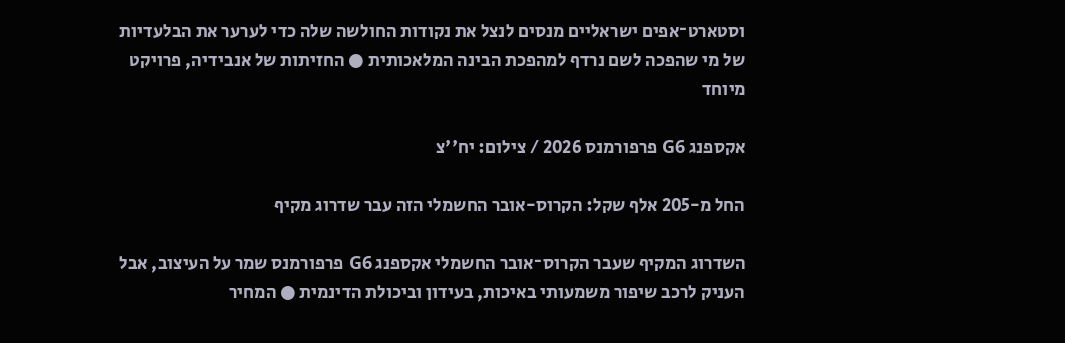וסטארט־אפים ישראליים מנסים לנצל את נקודות החולשה שלה כדי לערער את הבלעדיות של מי שהפכה לשם נרדף למהפכת הבינה המלאכותית ● החזיתות של אנבידיה, פרויקט מיוחד

אקספנג G6 פרפורמנס 2026 / צילום: יח''צ

החל מ-205 אלף שקל: הקרוס-אובר החשמלי הזה עבר שדרוג מקיף

השדרוג המקיף שעבר הקרוס־אובר החשמלי אקספנג G6 פרפורמנס שמר על העיצוב, אבל העניק לרכב שיפור משמעותי באיכות, בעידון וביכולת הדינמית ● המחיר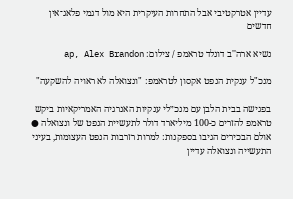עדיין אטרקטיבי אבל התחרות העיקרית היא מול דגמי פלאג־אין חדשים

נשיא ארה''ב דונלד טראמפ / צילום: ap, Alex Brandon

מנכ"ל ענקית הנפט אקסון לטראמפ: "ונצואלה לא ראויה להשקעה"

בפגישה בבית הלבן עם מנכ״לי ענקיות האנרגיה האמריקאיות ביקש טראמפ להזרים כ-100 מיליארד דולר לתעשיית הנפט של ונצואלה ● אולם הבכירים הגיבו בספקנות: למרות רזרבות הנפט העצומות, בעיני התעשייה ונצואלה עדיין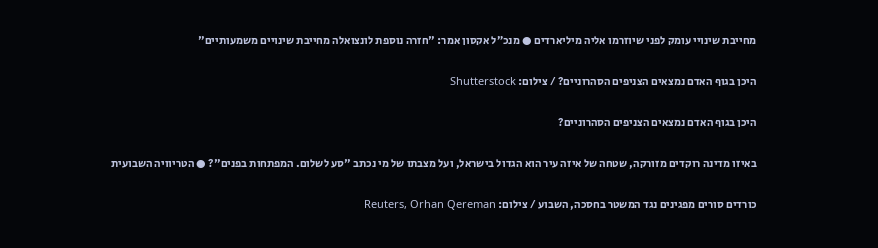מחייבת שינויי עומק לפני שיוזרמו אליה מיליארדים ● מנכ״ל אקסון אמר: "חזרה נוספת לונצואלה מחייבת שינויים משמעותיים"

היכן בגוף האדם נמצאים הצניפים הסהרוניים? / צילום: Shutterstock

היכן בגוף האדם נמצאים הצניפים הסהרוניים?

באיזו מדינה רוקדים מזורקה, שטחה של איזה עיר הוא הגדול בישראל, ועל מצבתו של מי נכתב "סע לשלום. המפתחות בפנים"? ● הטריוויה השבועית

כורדים סורים מפגינים נגד המשטר בחסכה, השבוע / צילום: Reuters, Orhan Qereman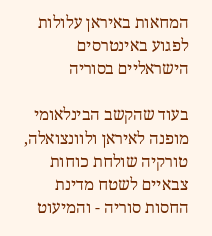המחאות באיראן עלולות לפגוע באינטרסים הישראליים בסוריה

בעוד שהקשב הבינלאומי מופנה לאיראן ולוונצואלה, טורקיה שולחת כוחות צבאיים לשטח מדינת החסות סוריה - והמיעוט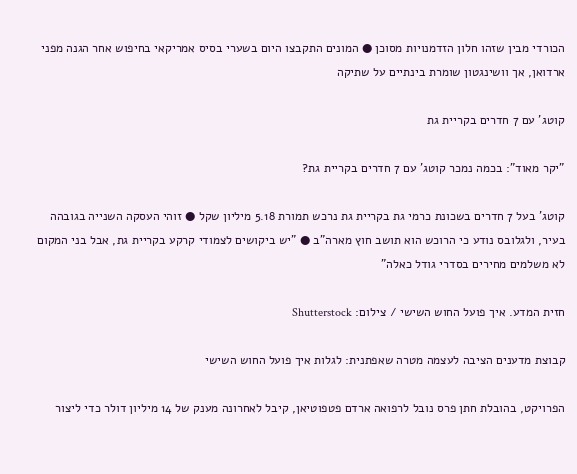הכורדי מבין שזהו חלון הזדמנויות מסוכן ● המונים התקבצו היום בשערי בסיס אמריקאי בחיפוש אחר הגנה מפני ארדואן, אך וושינגטון שומרת בינתיים על שתיקה

קוטג' עם 7 חדרים בקריית גת

"יקר מאוד": בכמה נמכר קוטג' עם 7 חדרים בקריית גת?

קוטג' בעל 7 חדרים בשכונת כרמי גת בקריית גת נרכש תמורת 5.18 מיליון שקל ● זוהי העסקה השנייה בגובהה בעיר, ולגלובס נודע כי הרוכש הוא תושב חוץ מארה"ב ● "יש ביקושים לצמודי קרקע בקריית גת, אבל בני המקום לא משלמים מחירים בסדרי גודל כאלה"

חזית המדע. איך פועל החוש השישי / צילום: Shutterstock

קבוצת מדענים הציבה לעצמה מטרה שאפתנית: לגלות איך פועל החוש השישי

הפרויקט, בהובלת חתן פרס נובל לרפואה ארדם פטפוטיאן, קיבל לאחרונה מענק של 14 מיליון דולר כדי ליצור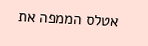אטלס הממפה את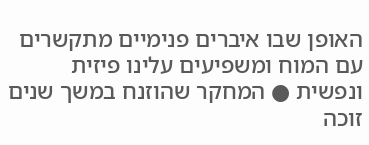האופן שבו איברים פנימיים מתקשרים עם המוח ומשפיעים עלינו פיזית ונפשית ● המחקר שהוזנח במשך שנים זוכה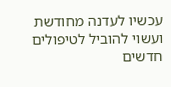עכשיו לעדנה מחודשת ועשוי להוביל לטיפולים חדשים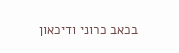בכאב כרוני ודיכאון